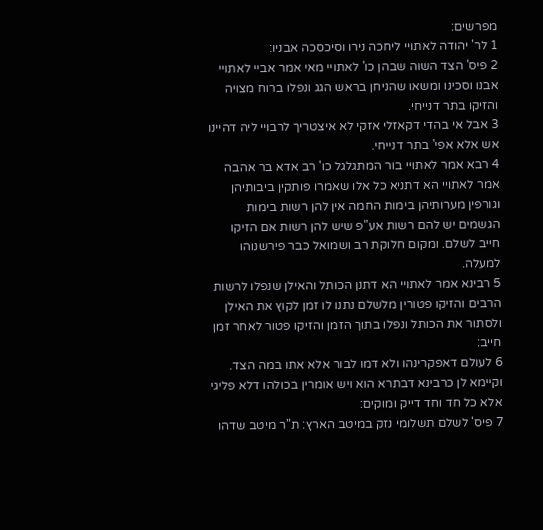מפרשים:
1 לר' יהודה לאתויי ליחכה נירו וסיכסכה אבניו:
2 פיס' הצד השוה שבהן כו' לאתויי מאי אמר אביי לאתויי אבנו וסכינו ומשאו שהניחן בראש הגג ונפלו ברוח מצויה והזיקו בתר דנייחי.
3 אבל אי בהדי דקאזלי אזקי לא איצטריך לרבויי ליה דהיינו אש אלא אפי' בתר דנייחי.
4 רבא אמר לאתויי בור המתגלגל כו' רב אדא בר אהבה אמר לאתויי הא דתניא כל אלו שאמרו פותקין ביבותיהן וגורפין מערותיהן בימות החמה אין להן רשות בימות הגשמים יש להם רשות אע"פ שיש להן רשות אם הזיקו חייב לשלם. ומקום חלוקת רב ושמואל כבר פירשנוהו למעלה.
5 רבינא אמר לאתויי הא דתנן הכותל והאילן שנפלו לרשות הרבים והזיקו פטורין מלשלם נתנו לו זמן לקוץ את האילן ולסתור את הכותל ונפלו בתוך הזמן והזיקו פטור לאחר זמן חייב:
6 לעולם דאפקרינהו ולא דמו לבור אלא אתו במה הצד. וקיימא לן כרבינא דבתרא הוא ויש אומרין בכולהו דלא פליגי אלא כל חד וחד דייק ומוקים:
7 פיס' לשלם תשלומי נזק במיטב הארץ: ת"ר מיטב שדהו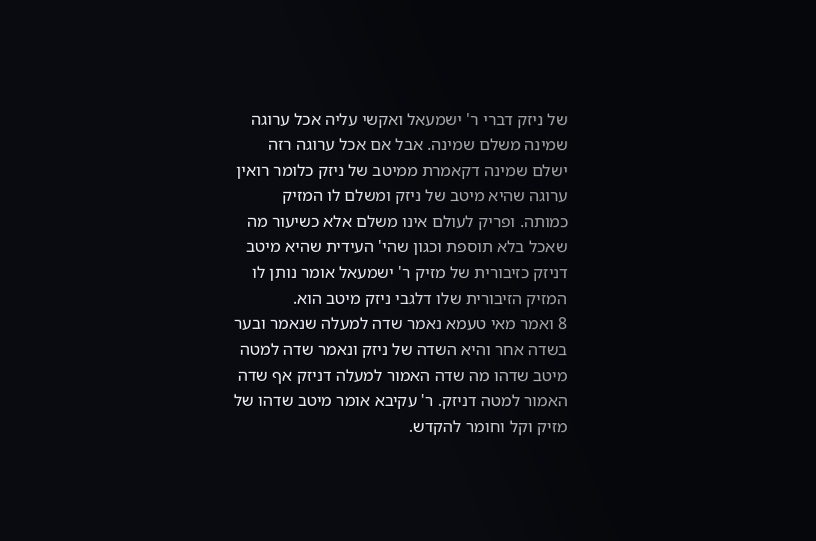של ניזק דברי ר' ישמעאל ואקשי עליה אכל ערוגה שמינה משלם שמינה. אבל אם אכל ערוגה רזה ישלם שמינה דקאמרת ממיטב של ניזק כלומר רואין ערוגה שהיא מיטב של ניזק ומשלם לו המזיק כמותה. ופריק לעולם אינו משלם אלא כשיעור מה שאכל בלא תוספת וכגון שהי' העידית שהיא מיטב דניזק כזיבורית של מזיק ר' ישמעאל אומר נותן לו המזיק הזיבורית שלו דלגבי ניזק מיטב הוא.
8 ואמר מאי טעמא נאמר שדה למעלה שנאמר ובער בשדה אחר והיא השדה של ניזק ונאמר שדה למטה מיטב שדהו מה שדה האמור למעלה דניזק אף שדה האמור למטה דניזק. ר' עקיבא אומר מיטב שדהו של מזיק וקל וחומר להקדש.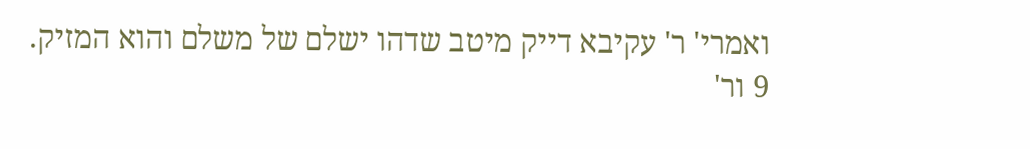ואמרי' ר' עקיבא דייק מיטב שדהו ישלם של משלם והוא המזיק.
9 ור'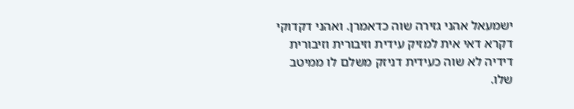ישמעאל אהני גזירה שוה כדאמרן. ואהני דקדוקי דקרא דאי אית למזיק עידית וזיבורית וזיבורית דידיה לא שוה כעידית דניזק משלם לו ממיטב שלו.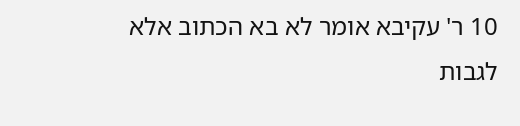10 ר' עקיבא אומר לא בא הכתוב אלא לגבות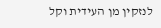לנזקין מן העידית וקל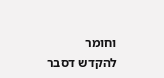וחומר להקדש דסבר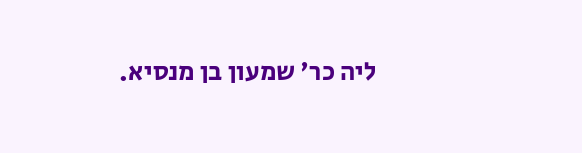ליה כר' שמעון בן מנסיא.